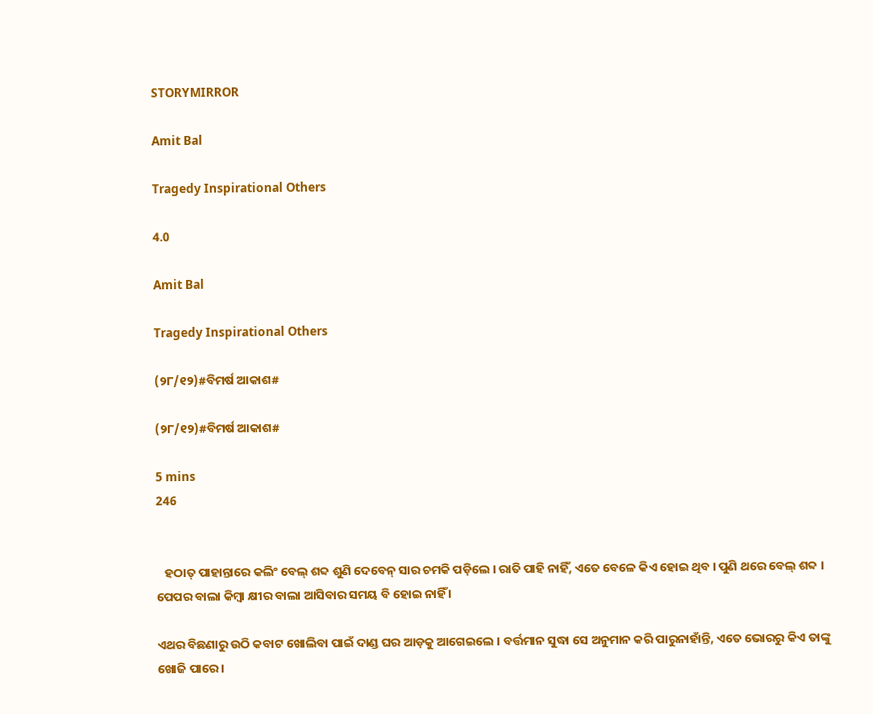STORYMIRROR

Amit Bal

Tragedy Inspirational Others

4.0

Amit Bal

Tragedy Inspirational Others

(୨୮/୧୨)#ବିମର୍ଷ ଆକାଶ#

(୨୮/୧୨)#ବିମର୍ଷ ଆକାଶ#

5 mins
246


   ହଠାତ୍ ପାହାନ୍ତାରେ କଲିଂ ବେଲ୍ ଶବ୍ଦ ଶୁଣି ଦେବେନ୍ ସାର ଚମକି ପଡ଼ିଲେ । ରାତି ପାହି ନାହିଁ, ଏତେ ବେଳେ କିଏ ହୋଇ ଥିବ । ପୁଣି ଥରେ ବେଲ୍ ଶବ୍ଦ । ପେପର ବାଲା କିମ୍ବା କ୍ଷୀର ବାଲା ଆସିବାର ସମୟ ବି ହୋଇ ନାହିଁ ।

ଏଥର ବିଛଣାରୁ ଉଠି କବାଟ ଖୋଲିବା ପାଇଁ ଦାଣ୍ଡ ଘର ଆଡ଼କୁ ଆଗେଇଲେ । ବର୍ତ୍ତମାନ ସୁଦ୍ଧା ସେ ଅନୁମାନ କରି ପାରୁନାହାଁନ୍ତି, ଏତେ ଭୋରରୁ କିଏ ତାଙ୍କୁ ଖୋଜି ପାରେ ।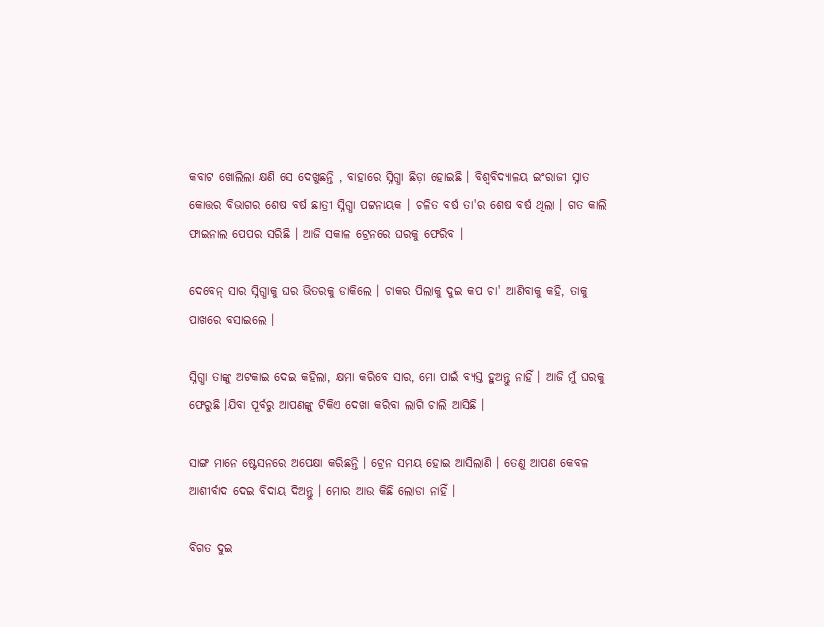କବାଟ ଖୋଲିଲା କ୍ଷଣି ସେ ଦେଖୁଛନ୍ତି , ବାହାରେ ସ୍ନିଗ୍ଧା ଛିଡ଼ା ହୋଇଛି । ବିଶ୍ବବିଦ୍ୟାଳୟ ଇଂରାଜୀ ସ୍ନାତ କୋତ୍ତର ବିଭାଗର ଶେଷ ବର୍ଷ ଛାତ୍ରୀ ସ୍ନିଗ୍ଧା ପଟ୍ଟନାୟକ । ଚଳିତ ବର୍ଷ ତା'ର ଶେଷ ବର୍ଷ ଥିଲା । ଗତ କାଲି ଫାଇନାଲ ପେପର ସରିଛି । ଆଜି ସକାଳ ଟ୍ରେନରେ ଘରକୁ ଫେରିବ ।

ଦେବେନ୍ ସାର ସ୍ନିଗ୍ଧାକୁ ଘର ଭିତରକୁ ଡାକିଲେ । ଚାକର ପିଲାକୁ ଦୁଇ କପ ଚା' ଆଣିବାକୁ କହି, ତାକୁ ପାଖରେ ବସାଇଲେ ।

ସ୍ନିଗ୍ଧା ତାଙ୍କୁ ଅଟକାଇ ଦେଇ କହିଲା, କ୍ଷମା କରିବେ ସାର, ମୋ ପାଇଁ ବ୍ୟସ୍ତ ହୁଅନ୍ତୁ ନାହିଁ । ଆଜି ମୁଁ ଘରକୁ ଫେରୁଛି ।ଯିବା ପୂର୍ବରୁ ଆପଣଙ୍କୁ ଟିକିଏ ଦେଖା କରିବା ଲାଗି ଚାଲି ଆସିଛି ।

ସାଙ୍ଗ ମାନେ ଷ୍ଟେସନରେ ଅପେକ୍ଷା କରିଛନ୍ତି । ଟ୍ରେନ ସମୟ ହୋଇ ଆସିଲାଣି । ତେଣୁ ଆପଣ କେବଳ ଆଶୀର୍ବାଦ ଦେଇ ବିଦାୟ ଦିଅନ୍ତୁ । ମୋର ଆଉ କିଛି ଲୋଡା ନାହିଁ ।

ବିଗତ ଦୁଇ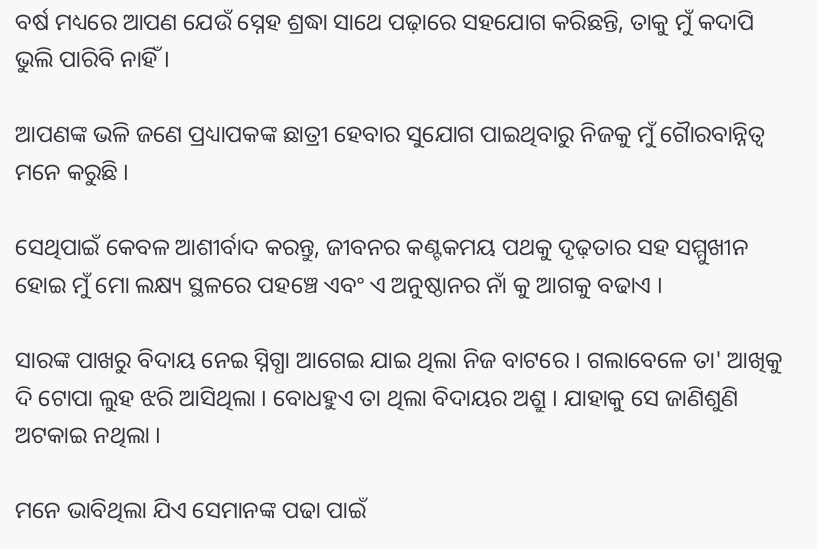ବର୍ଷ ମଧ୍ୟରେ ଆପଣ ଯେଉଁ ସ୍ନେହ ଶ୍ରଦ୍ଧା ସାଥେ ପଢ଼ାରେ ସହଯୋଗ କରିଛନ୍ତି, ତାକୁ ମୁଁ କଦାପି ଭୁଲି ପାରିବି ନାହିଁ ।

ଆପଣଙ୍କ ଭଳି ଜଣେ ପ୍ରଧ୍ୟାପକଙ୍କ ଛାତ୍ରୀ ହେବାର ସୁଯୋଗ ପାଇଥିବାରୁ ନିଜକୁ ମୁଁ ଗୈାରବାନ୍ନିତ୍ବ ମନେ କରୁଛି ।

ସେଥିପାଇଁ କେବଳ ଆଶୀର୍ବାଦ କରନ୍ତୁ, ଜୀବନର କଣ୍ଟକମୟ ପଥକୁ ଦୃଢ଼ତାର ସହ ସମ୍ମୁଖୀନ ହୋଇ ମୁଁ ମୋ ଲକ୍ଷ୍ୟ ସ୍ଥଳରେ ପହଞ୍ଚେ ଏବଂ ଏ ଅନୁଷ୍ଠାନର ନାଁ କୁ ଆଗକୁ ବଢାଏ ।

ସାରଙ୍କ ପାଖରୁ ବିଦାୟ ନେଇ ସ୍ନିଗ୍ଧା ଆଗେଇ ଯାଇ ଥିଲା ନିଜ ବାଟରେ । ଗଲାବେଳେ ତା' ଆଖିକୁ ଦି ଟୋପା ଲୁହ ଝରି ଆସିଥିଲା । ବୋଧହୁଏ ତା ଥିଲା ବିଦାୟର ଅଶ୍ରୁ । ଯାହାକୁ ସେ ଜାଣିଶୁଣି ଅଟକାଇ ନଥିଲା ।

ମନେ ଭାବିଥିଲା ଯିଏ ସେମାନଙ୍କ ପଢା ପାଇଁ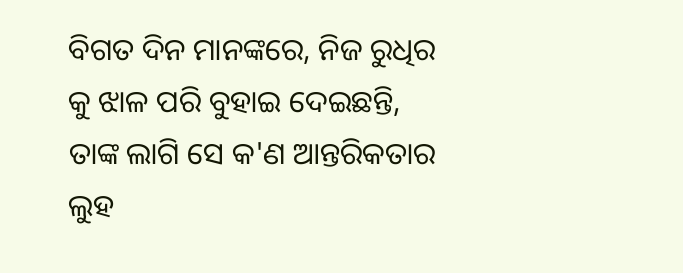ବିଗତ ଦିନ ମାନଙ୍କରେ, ନିଜ ରୁଧିର କୁ ଝାଳ ପରି ବୁହାଇ ଦେଇଛନ୍ତି, ତାଙ୍କ ଲାଗି ସେ କ'ଣ ଆନ୍ତରିକତାର ଲୁହ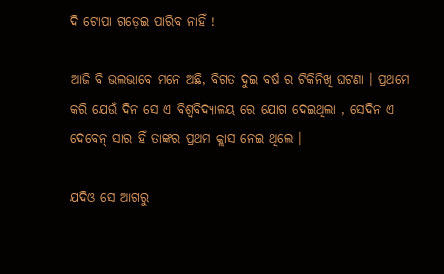ଦି ଟୋପା ଗଡ଼େଇ ପାରିବ ନାହିଁ !

ଆଜି ବି ଭଲଭାବେ ମନେ ଅଛି, ବିଗତ ଦୁଇ ବର୍ଷ ର ଟିକିନିଖି ଘଟଣା । ପ୍ରଥମେ କରି ଯେଉଁ ଦିନ ସେ ଏ ବିଶ୍ବବିଦ୍ୟାଳୟ ରେ ଯୋଗ ଦେଇଥିଲା , ସେଦିନ ଏ ଦେବେନ୍ ସାର ହିଁ ତାଙ୍କର ପ୍ରଥମ କ୍ଲାସ ନେଇ ଥିଲେ ।

ଯଦିଓ ସେ ଆଗରୁ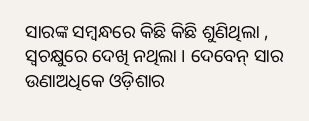ସାରଙ୍କ ସମ୍ବନ୍ଧରେ କିଛି କିଛି ଶୁଣିଥିଲା , ସ୍ବଚକ୍ଷୁରେ ଦେଖି ନଥିଲା । ଦେବେନ୍ ସାର ଉଣାଅଧିକେ ଓଡ଼ିଶାର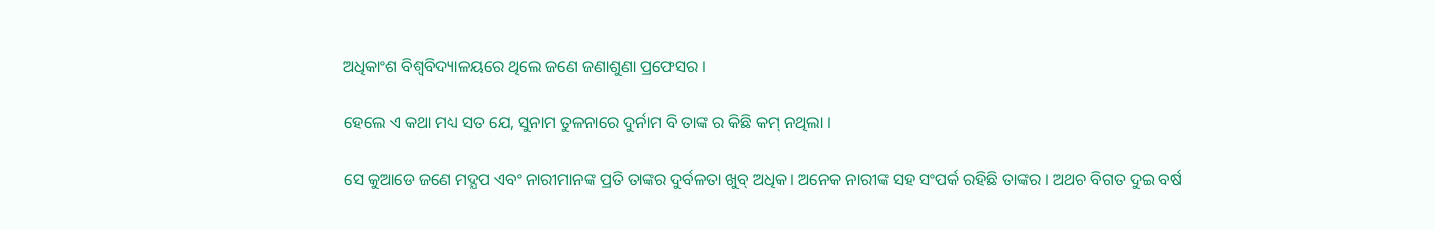ଅଧିକାଂଶ ବିଶ୍ବବିଦ୍ୟାଳୟରେ ଥିଲେ ଜଣେ ଜଣାଶୁଣା ପ୍ରଫେସର ।

ହେଲେ ଏ କଥା ମଧ୍ୟ ସତ ଯେ, ସୁନାମ ତୁଳନାରେ ଦୁର୍ନାମ ବି ତାଙ୍କ ର କିଛି କମ୍ ନଥିଲା ।

ସେ କୁଆଡେ ଜଣେ ମଦ୍ଯପ ଏବଂ ନାରୀମାନଙ୍କ ପ୍ରତି ତାଙ୍କର ଦୁର୍ବଳତା ଖୁବ୍ ଅଧିକ। ଅନେକ ନାରୀଙ୍କ ସହ ସଂପର୍କ ରହିଛି ତାଙ୍କର । ଅଥଚ ବିଗତ ଦୁଇ ବର୍ଷ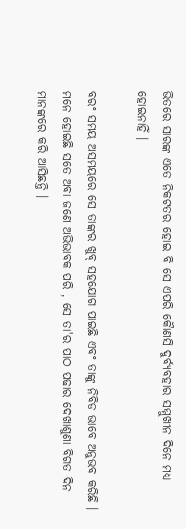ଭିତରେ ସାରଙ୍କ ଏତେ ନିକଟତର ହୋଇ ବି ସେ ଏପରି କୈାଣସି ଦୁର୍ବ୍ୟବହାର ସମ୍ମୁଖୀନ ଦିନେ ମଧ୍ୟ ହୋଇନାହିଁ ।

ବରଂ ସମୟ ଅସମୟରେ ସେ ତାଙ୍କର ଖୁବ୍ ସହଯୋଗ ପାଇଛି ଏବଂ ତାଙ୍କୁ ନିବିଡ ଭାବେ ଅନୁଭବ କରିଛି । ମନେ ହୋଇଛି ସତେ ଅବା ଜଣେ ଅଭିଭାବକ ପରି , ସେ ତା'ର ପାଠ ପଢାର ଦେଖାଶୁଣା ବିଗତ ଦିନ ମାନଙ୍କରେ କରି ଆସିଛନ୍ତି ।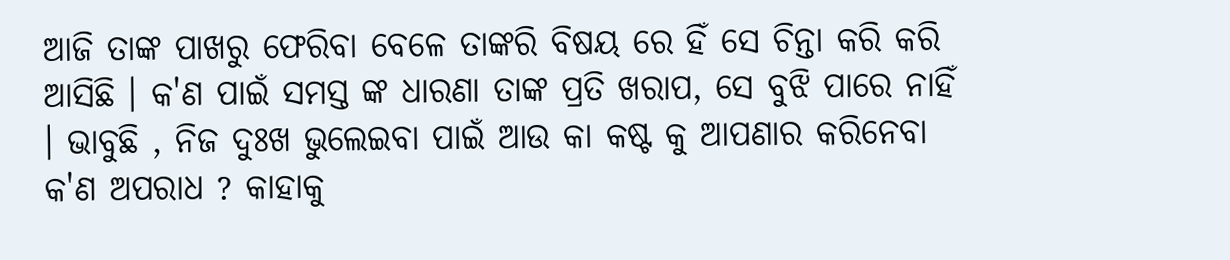ଆଜି ତାଙ୍କ ପାଖରୁ ଫେରିବା ବେଳେ ତାଙ୍କରି ବିଷୟ ରେ ହିଁ ସେ ଚିନ୍ତା କରି କରି ଆସିଛି । କ'ଣ ପାଇଁ ସମସ୍ତ ଙ୍କ ଧାରଣା ତାଙ୍କ ପ୍ରତି ଖରାପ, ସେ ବୁଝି ପାରେ ନାହିଁ । ଭାବୁଛି , ନିଜ ଦୁଃଖ ଭୁଲେଇବା ପାଇଁ ଆଉ କା କଷ୍ଟ କୁ ଆପଣାର କରିନେବା କ'ଣ ଅପରାଧ ? କାହାକୁ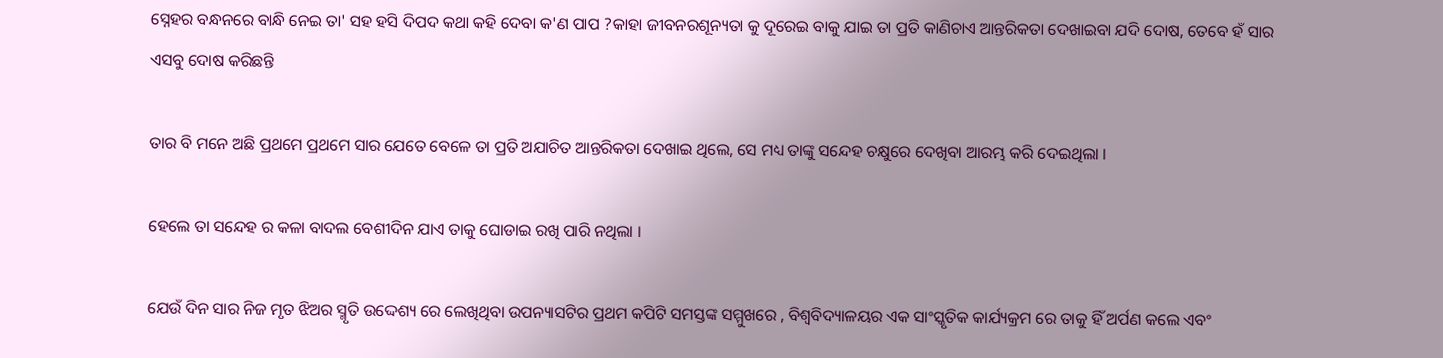ସ୍ନେହର ବନ୍ଧନରେ ବାନ୍ଧି ନେଇ ତା' ସହ ହସି ଦିପଦ କଥା କହି ଦେବା କ'ଣ ପାପ ?କାହା ଜୀବନରଶୂନ୍ୟତା କୁ ଦୂରେଇ ବାକୁ ଯାଇ ତା ପ୍ରତି କାଣିଚାଏ ଆନ୍ତରିକତା ଦେଖାଇବା ଯଦି ଦୋଷ, ତେବେ ହଁ ସାର ଏସବୁ ଦୋଷ କରିଛନ୍ତି

ତାର ବି ମନେ ଅଛି ପ୍ରଥମେ ପ୍ରଥମେ ସାର ଯେତେ ବେଳେ ତା ପ୍ରତି ଅଯାଚିତ ଆନ୍ତରିକତା ଦେଖାଇ ଥିଲେ, ସେ ମଧ୍ୟ ତାଙ୍କୁ ସନ୍ଦେହ ଚକ୍ଷୁରେ ଦେଖିବା ଆରମ୍ଭ କରି ଦେଇଥିଲା ।

ହେଲେ ତା ସନ୍ଦେହ ର କଳା ବାଦଲ ବେଶୀଦିନ ଯାଏ ତାକୁ ଘୋଡାଇ ରଖି ପାରି ନଥିଲା ।

ଯେଉଁ ଦିନ ସାର ନିଜ ମୃତ ଝିଅର ସ୍ମୃତି ଉଦ୍ଦେଶ୍ୟ ରେ ଲେଖିଥିବା ଉପନ୍ୟାସଟିର ପ୍ରଥମ କପିଟି ସମସ୍ତଙ୍କ ସମ୍ମୁଖରେ , ବିଶ୍ବବିଦ୍ୟାଳୟର ଏକ ସାଂସ୍କୃତିକ କାର୍ଯ୍ୟକ୍ରମ ରେ ତାକୁ ହିଁ ଅର୍ପଣ କଲେ ଏବଂ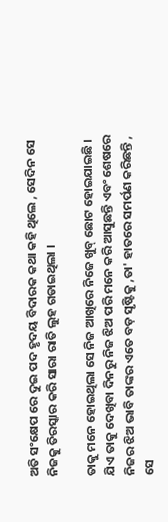ଅତି ସଂକ୍ଷେପ ରେ ଦୁଇ ପଦ ହୃଦୟ ବିଦାରକ କଥା କହି ଥିଲେ , ସେଦିନ ସେ ନିଜକୁ ତିରସ୍କାର କରି ସାରା ରାତି ଲୁହ ଗଡାଇଥିଲା ।

ତାକୁ ମନେ ହୋଇଥିଲା ସେ ନିଜ ଆଖିରେ ନିଜେ ଖୁବ୍ ଛୋଟ ହୋଇଯାଇଛି । ଯିଏ ତାକୁ ଦେଖିବା ଦିନରୁ ନିଜ ଝିଅ ପରି ମନେ କରି ଆସୁଛନ୍ତି ଏବଂ ଶେଷରେ ନିଜର ଝିଅ ଭାବି ତାଙ୍କର ଏତେ ବଡ଼ ସୃଷ୍ଟିକୁ ,ତା' ହାତରେ ସମର୍ପଣ କରିଛନ୍ତି , ସେ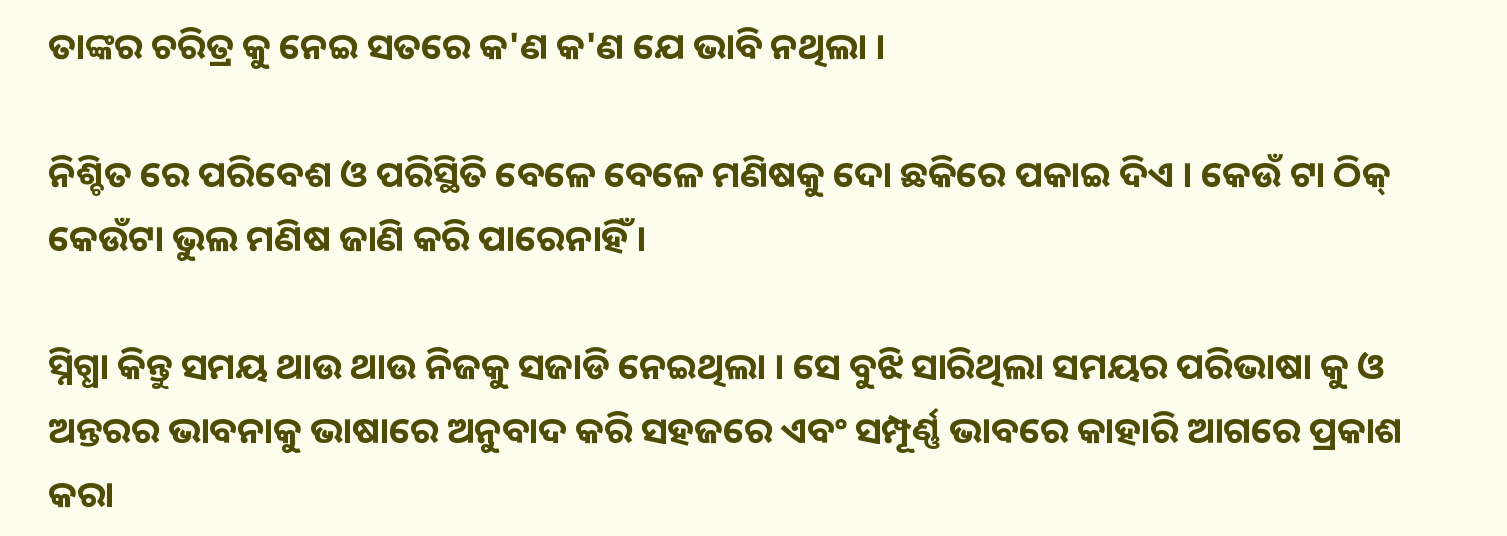ତାଙ୍କର ଚରିତ୍ର କୁ ନେଇ ସତରେ କ'ଣ କ'ଣ ଯେ ଭାବି ନଥିଲା ।

ନିଶ୍ଚିତ ରେ ପରିବେଶ ଓ ପରିସ୍ଥିତି ବେଳେ ବେଳେ ମଣିଷକୁ ଦୋ ଛକିରେ ପକାଇ ଦିଏ । କେଉଁ ଟା ଠିକ୍ କେଉଁଟା ଭୁଲ ମଣିଷ ଜାଣି କରି ପାରେନାହିଁ ।

ସ୍ନିଗ୍ଧା କିନ୍ତୁ ସମୟ ଥାଉ ଥାଉ ନିଜକୁ ସଜାଡି ନେଇଥିଲା । ସେ ବୁଝି ସାରିଥିଲା ସମୟର ପରିଭାଷା କୁ ଓ ଅନ୍ତରର ଭାବନାକୁ ଭାଷାରେ ଅନୁବାଦ କରି ସହଜରେ ଏବଂ ସମ୍ପୂର୍ଣ୍ଣ ଭାବରେ କାହାରି ଆଗରେ ପ୍ରକାଶ କରା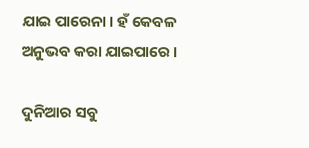ଯାଇ ପାରେନା । ହଁ କେବଳ ଅନୁଭବ କରା ଯାଇପାରେ ।

ଦୁନିଆର ସବୁ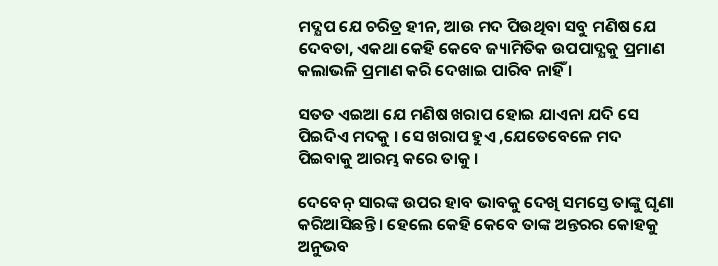ମଦ୍ଯପ ଯେ ଚରିତ୍ର ହୀନ, ଆଉ ମଦ ପିଉଥିବା ସବୁ ମଣିଷ ଯେ ଦେବତା, ଏକଥା କେହି କେବେ ଜ୍ୟାମିତିକ ଉପପାଦ୍ଯକୁ ପ୍ରମାଣ କଲାଭଳି ପ୍ରମାଣ କରି ଦେଖାଇ ପାରିବ ନାହିଁ ।

ସତତ ଏଇଆ ଯେ ମଣିଷ ଖରାପ ହୋଇ ଯାଏନା ଯଦି ସେ ପିଇଦିଏ ମଦକୁ । ସେ ଖରାପ ହୁଏ ,ଯେତେବେଳେ ମଦ ପିଇବାକୁ ଆରମ୍ଭ କରେ ତାକୁ ।

ଦେବେନ୍ ସାରଙ୍କ ଉପର ହାବ ଭାବକୁ ଦେଖି ସମସ୍ତେ ତାଙ୍କୁ ଘୃଣା କରିଆସିଛନ୍ତି । ହେଲେ କେହି କେବେ ତାଙ୍କ ଅନ୍ତରର କୋହକୁ ଅନୁଭବ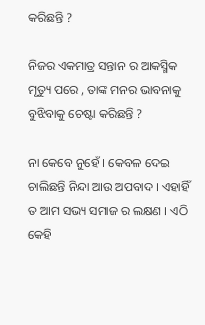କରିଛନ୍ତି ?

ନିଜର ଏକମାତ୍ର ସନ୍ତାନ ର ଆକସ୍ମିକ ମୃତ୍ୟୁ ପରେ , ତାଙ୍କ ମନର ଭାବନାକୁ ବୁଝିବାକୁ ଚେଷ୍ଟା କରିଛନ୍ତି ?

ନା କେବେ ନୁହେଁ । କେବଳ ଦେଇ ଚାଲିଛନ୍ତି ନିନ୍ଦା ଆଉ ଅପବାଦ । ଏହାହିଁ ତ ଆମ ସଭ୍ୟ ସମାଜ ର ଲକ୍ଷଣ । ଏଠି କେହି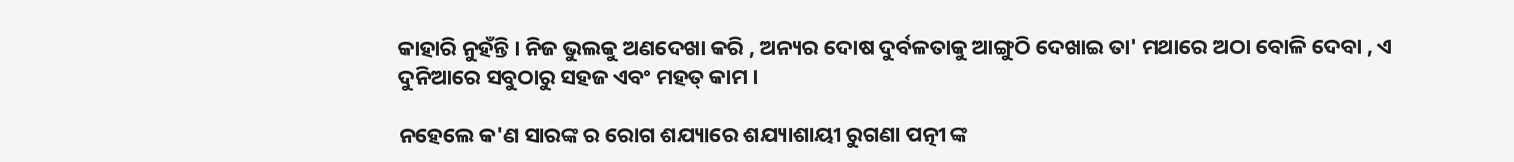କାହାରି ନୁହଁନ୍ତି । ନିଜ ଭୁଲକୁ ଅଣଦେଖା କରି , ଅନ୍ୟର ଦୋଷ ଦୁର୍ବଳତାକୁ ଆଙ୍ଗୁଠି ଦେଖାଇ ତା' ମଥାରେ ଅଠା ବୋଳି ଦେବା , ଏ ଦୁନିଆରେ ସବୁଠାରୁ ସହଜ ଏବଂ ମହତ୍ କାମ ।

ନହେଲେ କ'ଣ ସାରଙ୍କ ର ରୋଗ ଶଯ୍ୟାରେ ଶଯ୍ୟାଶାୟୀ ରୁଗଣା ପତ୍ନୀ ଙ୍କ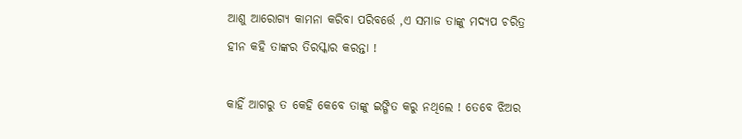ଆଶୁ ଆରୋଗ୍ୟ କାମନା କରିବା ପରିବର୍ତ୍ତେ ,ଏ ସମାଜ ତାଙ୍କୁ ମଦ୍ଯପ ଚରିତ୍ର ହୀନ କହି ତାଙ୍କର ତିରସ୍କାର କରନ୍ତା !

କାହିଁ ଆଗରୁ ତ କେହି କେବେ ତାଙ୍କୁ ଇଙ୍ଗିତ କରୁ ନଥିଲେ ! ତେବେ ଝିଅର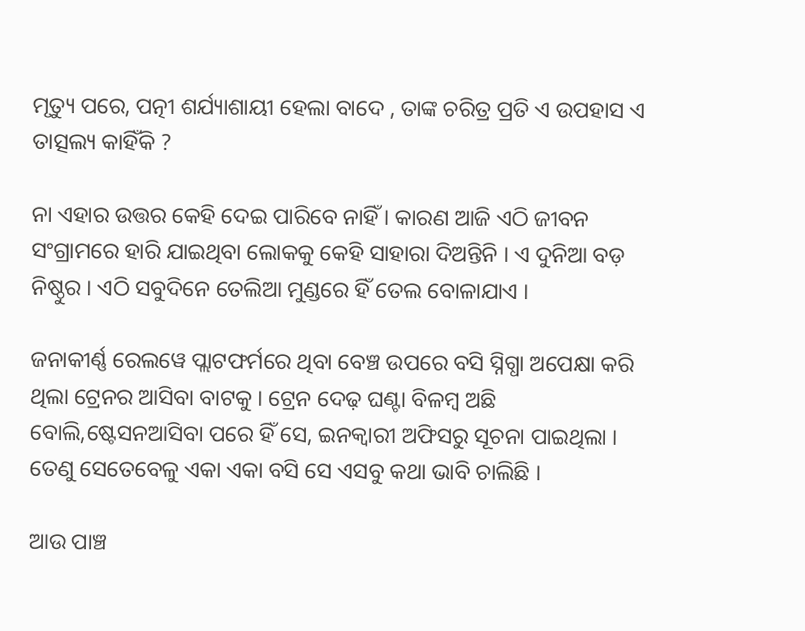ମୃତ୍ୟୁ ପରେ, ପତ୍ନୀ ଶର୍ଯ୍ୟାଶାୟୀ ହେଲା ବାଦେ , ତାଙ୍କ ଚରିତ୍ର ପ୍ରତି ଏ ଉପହାସ ଏ ତାତ୍ସଲ୍ୟ କାହିଁକି ?

ନା ଏହାର ଉତ୍ତର କେହି ଦେଇ ପାରିବେ ନାହିଁ । କାରଣ ଆଜି ଏଠି ଜୀବନ ସଂଗ୍ରାମରେ ହାରି ଯାଇଥିବା ଲୋକକୁ କେହି ସାହାରା ଦିଅନ୍ତିନି । ଏ ଦୁନିଆ ବଡ଼ ନିଷ୍ଠୁର । ଏଠି ସବୁଦିନେ ତେଲିଆ ମୁଣ୍ଡରେ ହିଁ ତେଲ ବୋଳାଯାଏ ।

ଜନାକୀର୍ଣ୍ଣ ରେଲୱେ ପ୍ଲାଟଫର୍ମରେ ଥିବା ବେଞ୍ଚ ଉପରେ ବସି ସ୍ନିଗ୍ଧା ଅପେକ୍ଷା କରି ଥିଲା ଟ୍ରେନର ଆସିବା ବାଟକୁ । ଟ୍ରେନ ଦେଢ଼ ଘଣ୍ଟା ବିଳମ୍ବ ଅଛି ବୋଲି,ଷ୍ଟେସନଆସିବା ପରେ ହିଁ ସେ, ଇନକ୍ବାରୀ ଅଫିସରୁ ସୂଚନା ପାଇଥିଲା । ତେଣୁ ସେତେବେଳୁ ଏକା ଏକା ବସି ସେ ଏସବୁ କଥା ଭାବି ଚାଲିଛି ।

ଆଉ ପାଞ୍ଚ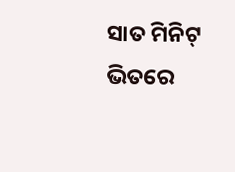ସାତ ମିନିଟ୍ ଭିତରେ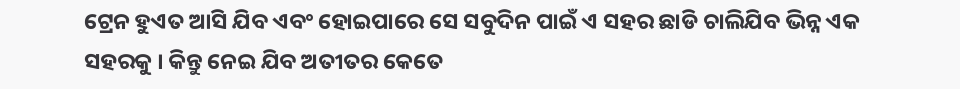ଟ୍ରେନ ହୁଏତ ଆସି ଯିବ ଏବଂ ହୋଇପାରେ ସେ ସବୁଦିନ ପାଇଁ ଏ ସହର ଛାଡି ଚାଲିଯିବ ଭିନ୍ନ ଏକ ସହରକୁ । କିନ୍ତୁ ନେଇ ଯିବ ଅତୀତର କେତେ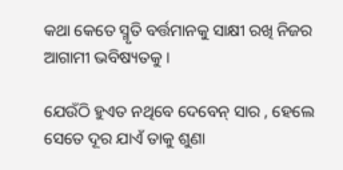କଥା କେତେ ସ୍ମୃତି ବର୍ତ୍ତମାନକୁ ସାକ୍ଷୀ ରଖି ନିଜର ଆଗାମୀ ଭବିଷ୍ୟତକୁ ।

ଯେଉଁଠି ହୁଏତ ନଥିବେ ଦେବେନ୍ ସାର , ହେଲେ ସେତେ ଦୂର ଯାଏଁ ତାକୁ ଶୁଣା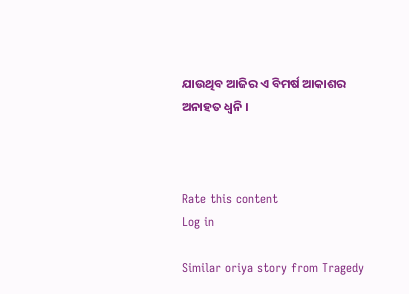ଯାଉଥିବ ଆଜିର ଏ ବିମର୍ଷ ଆକାଶର ଅନାହତ ଧ୍ବନି ।



Rate this content
Log in

Similar oriya story from Tragedy